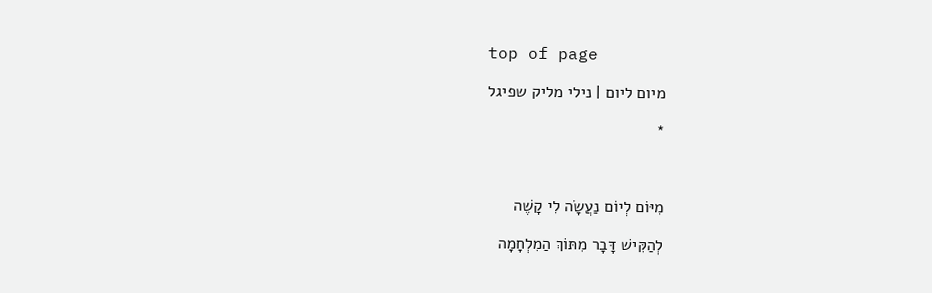top of page

מיום ליום | נילי מליק שפיגל

*



מִיּוֹם לְיוֹם נַעֲשָׂה לִי קָשֶׁה

לְהַקִּישׁ דָּבָר מִתּוֹךְ הַמִלְחָמָה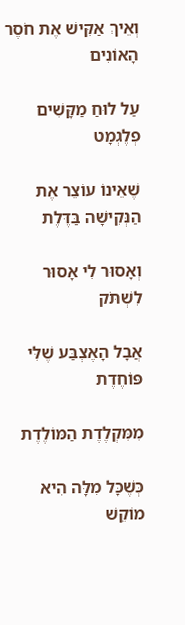וְאֵיךְ אַקִּישׁ אֶת חֹסֶר הָאוֹנִים

עַל לוּחַ מַקָּשִׁים פְלֶגְמָט

שֶׁאֵינוֹ עוֹצֵר אֶת הַנְּקִישָׁה בַּדֶּלֶת

וְאָסוּר לִי אָסוּר לִשְׁתֹּק

אֲבָל הָאֶצְבַּע שֶׁלִּי פּוֹחֶדֶת

מִמִּקְלֶדֶת הַמּוֹלֶדֶת

כְּשֶׁכָּל מִלָּה הִיא מוֹקֵשׁ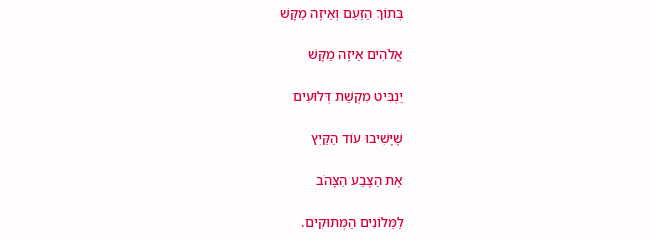בְּתוֹךְ הַזַּעַם וְאֵיזֶה מַקָּשׁ

אֱלֹהִים אֵיזֶה מַקָּשׁ

יַנְבִּיט מִקְשַׁת דְּלוּעִים

שֶׁיָּשִׁיבוּ עוֹד הַקַּיִץ

אֶת הַצֶּבַע הַצָּהֹב

לַמֵּלוֹנִים הַמְּתוּקִים.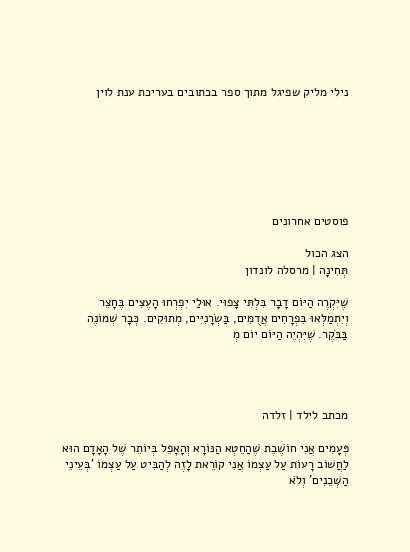נילי מליק שפיגל מתוך ספר בכתובים בעריכת ענת לוין







פוסטים אחרונים

הצג הכול
תְּחִינָה | מרסלה לונדון

שֶׁיִּקְרֶה הַיּוֹם דָבָר בִּלְתִּי צָפוּי. אוּלַי יִפְרְחוּ הָעֶצִים בֶּחָצֵר וְיִתְמַלְּאוּ בִּפְרָחִים אֲדֻמִּים, בַּשְׂרָנִיִּים, מְתוּקִים. כְּבָר שְׁמוֹנֶה בַּבֹּקֶר. שֶׁיִּהְיֶה הַיּוֹם יוֹם מְ




מכתב לילד | זלדה

פְּעָמִים אֲנִי חוֹשֶׁבֶת שֶׁהַחֵטְא הַנּוֹרָא וְהָאָפֵל בְּיוֹתֵר שֶׁל הָאָדָם הוּא לַחֲשׁוֹב רָעוֹת עַל עַצְמוֹ אֲנִי קוֹרֵאת לָזֶה לְהַבִּיט עַל עַצְמוֹ 'בְּעֵינֵי הַשְּׁכֵנִים' וְלֹא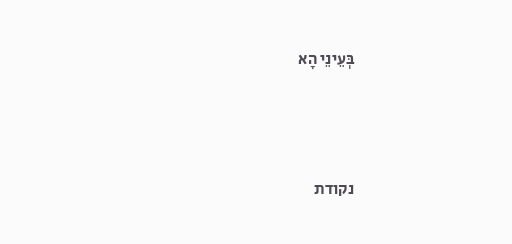בְּעֵינֵי הָא




נקודת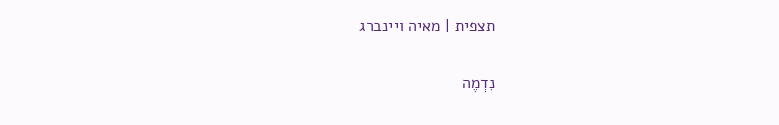תצפית | מאיה ויינברג

נִדְמֶה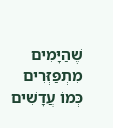שֶׁהַיָּמִים מִתְפַּזְּרִים כְּמוֹ עֲדָשִׁים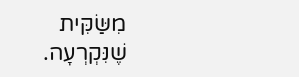מִשַּׂקִּית שֶׁנִּקְרְעָה.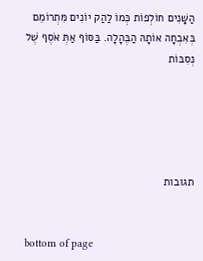הַשָּׁנִים חוֹלְפוֹת כְּמוֹ לַהַק יוֹנִים מִּתְרוֹמֵם בְּאִבְחָה אוֹתָהּ הַבֶּהָלָה. בַּסּוֹף אַתְּ אֹסֶף שֶׁל נְסִבּוֹת





תגובות


bottom of page